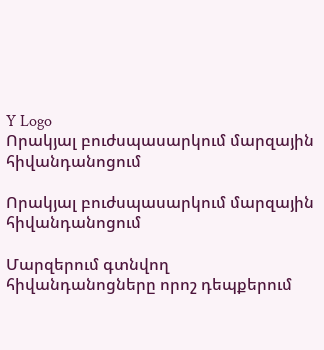Y Logo
Որակյալ բուժսպասարկում մարզային հիվանդանոցում

Որակյալ բուժսպասարկում մարզային հիվանդանոցում

Մարզերում գտնվող հիվանդանոցները որոշ դեպքերում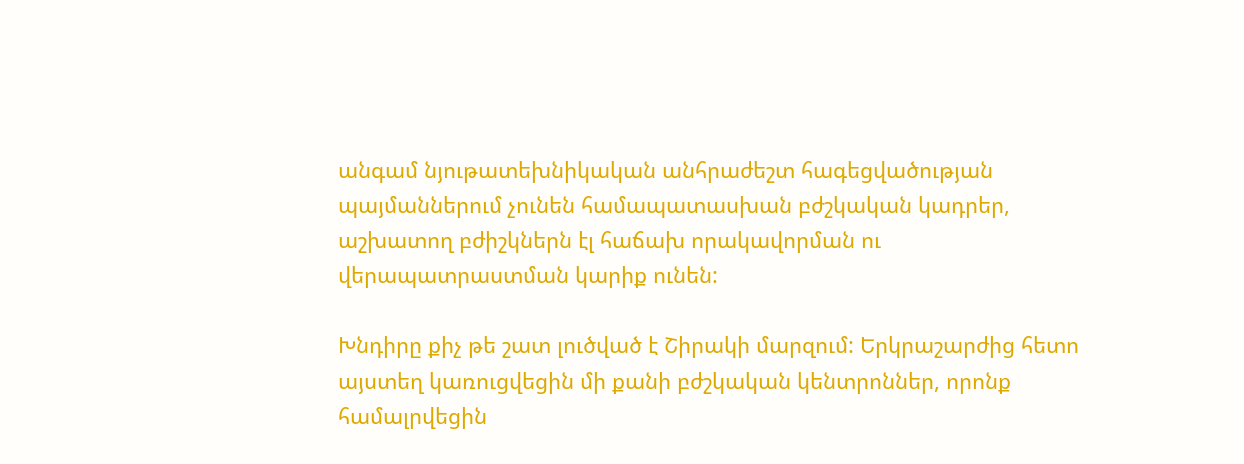անգամ նյութատեխնիկական անհրաժեշտ հագեցվածության պայմաններում չունեն համապատասխան բժշկական կադրեր, աշխատող բժիշկներն էլ հաճախ որակավորման ու վերապատրաստման կարիք ունեն:

Խնդիրը քիչ թե շատ լուծված է Շիրակի մարզում: Երկրաշարժից հետո այստեղ կառուցվեցին մի քանի բժշկական կենտրոններ, որոնք համալրվեցին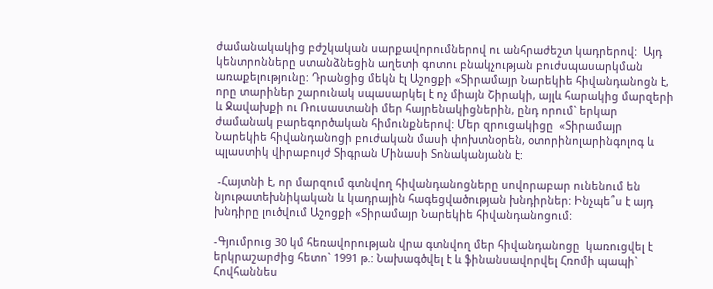ժամանակակից բժշկական սարքավորումներով ու անհրաժեշտ կադրերով:  Այդ կենտրոնները ստանձնեցին աղետի գոտու բնակչության բուժսպասարկման առաքելությունը: Դրանցից մեկն էլ Աշոցքի «Տիրամայր Նարեկիե հիվանդանոցն է, որը տարիներ շարունակ սպասարկել է ոչ միայն Շիրակի, այլև հարակից մարզերի և Ջավախքի ու Ռուսաստանի մեր հայրենակիցներին, ընդ որում` երկար ժամանակ բարեգործական հիմունքներով: Մեր զրուցակիցը  «Տիրամայր Նարեկիե հիվանդանոցի բուժական մասի փոխտնօրեն, օտորինոլարինգոլոգ և պլաստիկ վիրաբույժ Տիգրան Մինասի Տոնականյանն է:

 -Հայտնի է, որ մարզում գտնվող հիվանդանոցները սովորաբար ունենում են նյութատեխնիկական և կադրային հագեցվածության խնդիրներ: Ինչպե՞ս է այդ խնդիրը լուծվում Աշոցքի «Տիրամայր Նարեկիե հիվանդանոցում:

-Գյումրուց 30 կմ հեռավորության վրա գտնվող մեր հիվանդանոցը  կառուցվել է երկրաշարժից հետո` 1991 թ.: Նախագծվել է և ֆինանսավորվել Հռոմի պապի` Հովհաննես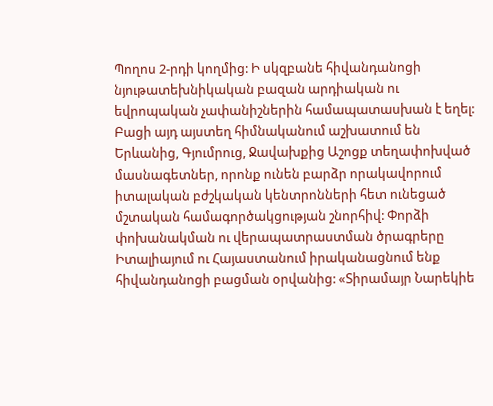Պողոս 2-րդի կողմից: Ի սկզբանե հիվանդանոցի նյութատեխնիկական բազան արդիական ու եվրոպական չափանիշներին համապատասխան է եղել: Բացի այդ այստեղ հիմնականում աշխատում են Երևանից, Գյումրուց, Ջավախքից Աշոցք տեղափոխված մասնագետներ, որոնք ունեն բարձր որակավորում իտալական բժշկական կենտրոնների հետ ունեցած մշտական համագործակցության շնորհիվ: Փորձի փոխանակման ու վերապատրաստման ծրագրերը Իտալիայում ու Հայաստանում իրականացնում ենք հիվանդանոցի բացման օրվանից: «Տիրամայր Նարեկիե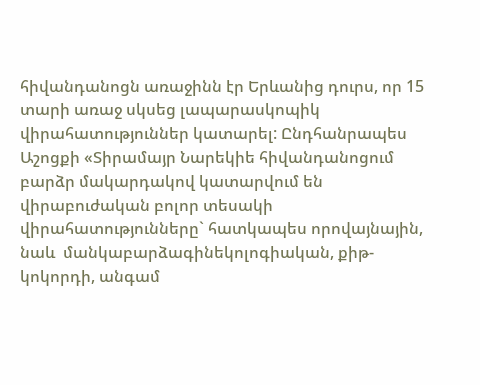հիվանդանոցն առաջինն էր Երևանից դուրս, որ 15 տարի առաջ սկսեց լապարասկոպիկ վիրահատություններ կատարել: Ընդհանրապես Աշոցքի «Տիրամայր Նարեկիե հիվանդանոցում բարձր մակարդակով կատարվում են վիրաբուժական բոլոր տեսակի վիրահատությունները` հատկապես որովայնային, նաև  մանկաբարձագինեկոլոգիական, քիթ-կոկորդի, անգամ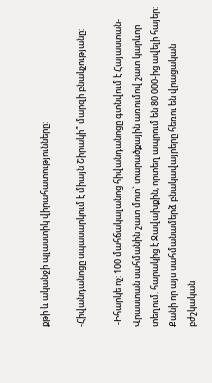քթի և ականջի պլաստիկ վիրահատությունները:

-Հիվանդանոցը սպասարկում է միայն Շիրակի՞ մարզի բնակչությանը:

 -Իհարկե ոչ: 100 մահճակալանոց հիվանդանոցը գտնվում է Հայաստան-Վրաստան սահմանին շատ մոտ` տարածքային առումով շատ կարևոր տեղում. հարակից է Ջավախքին, որտեղ ապրում են 80 000-ից ավելի հայեր: Քանի որ այս սահմանամերձ բնակավայրերը հեռու են վրացական բժշկական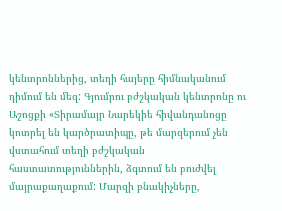կենտրոններից, տեղի հայերը հիմնականում դիմում են մեզ: Գյումրու բժշկական կենտրոնը ու Աշոցքի «Տիրամայր Նարեկիե հիվանդանոցը կոտրել են կարծրատիպը, թե մարզերում չեն վստահում տեղի բժշկական հաստատություններին, ձգտում են բուժվել մայրաքաղաքում: Մարզի բնակիչները,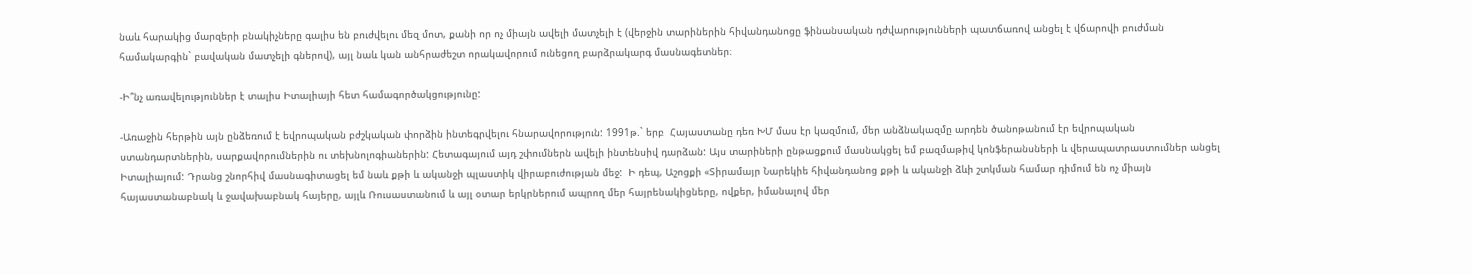նաև հարակից մարզերի բնակիչները գալիս են բուժվելու մեզ մոտ, քանի որ ոչ միայն ավելի մատչելի է (վերջին տարիներին հիվանդանոցը ֆինանսական դժվարությունների պատճառով անցել է վճարովի բուժման համակարգին` բավական մատչելի գներով), այլ նաև կան անհրաժեշտ որակավորում ունեցող բարձրակարգ մասնագետներ։

-Ի՞նչ առավելություններ է տալիս Իտալիայի հետ համագործակցությունը:

-Առաջին հերթին այն ընձեռում է եվրոպական բժշկական փորձին ինտեգրվելու հնարավորություն: 1991թ.` երբ  Հայաստանը դեռ ԽՄ մաս էր կազմում, մեր անձնակազմը արդեն ծանոթանում էր եվրոպական ստանդարտներին, սարքավորումներին ու տեխնոլոգիաներին: Հետագայում այդ շփումներն ավելի ինտենսիվ դարձան: Այս տարիների ընթացքում մասնակցել եմ բազմաթիվ կոնֆերանսների և վերապատրաստումներ անցել Իտալիայում: Դրանց շնորհիվ մասնագիտացել եմ նաև քթի և ականջի պլաստիկ վիրաբուժության մեջ:  Ի դեպ, Աշոցքի «Տիրամայր Նարեկիե հիվանդանոց քթի և ականջի ձևի շտկման համար դիմում են ոչ միայն հայաստանաբնակ և ջավախաբնակ հայերը, այլև Ռուսաստանում և այլ օտար երկրներում ապրող մեր հայրենակիցները, ովքեր, իմանալով մեր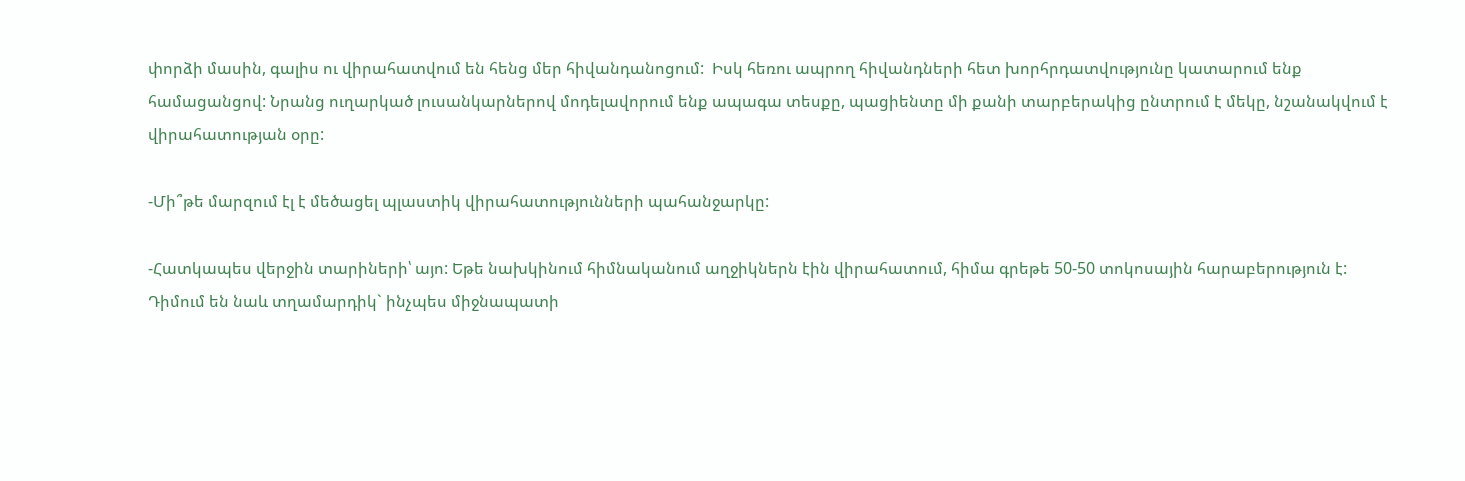փորձի մասին, գալիս ու վիրահատվում են հենց մեր հիվանդանոցում:  Իսկ հեռու ապրող հիվանդների հետ խորհրդատվությունը կատարում ենք համացանցով: Նրանց ուղարկած լուսանկարներով մոդելավորում ենք ապագա տեսքը, պացիենտը մի քանի տարբերակից ընտրում է մեկը, նշանակվում է վիրահատության օրը:

-Մի՞թե մարզում էլ է մեծացել պլաստիկ վիրահատությունների պահանջարկը:

-Հատկապես վերջին տարիների՝ այո: Եթե նախկինում հիմնականում աղջիկներն էին վիրահատում, հիմա գրեթե 50-50 տոկոսային հարաբերություն է: Դիմում են նաև տղամարդիկ` ինչպես միջնապատի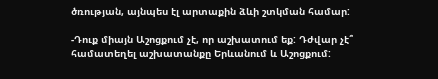ծռության, այնպես էլ արտաքին ձևի շտկման համար:

-Դուք միայն Աշոցքում չէ, որ աշխատում եք: Դժվար չէ՞ համատեղել աշխատանքը Երևանում և Աշոցքում: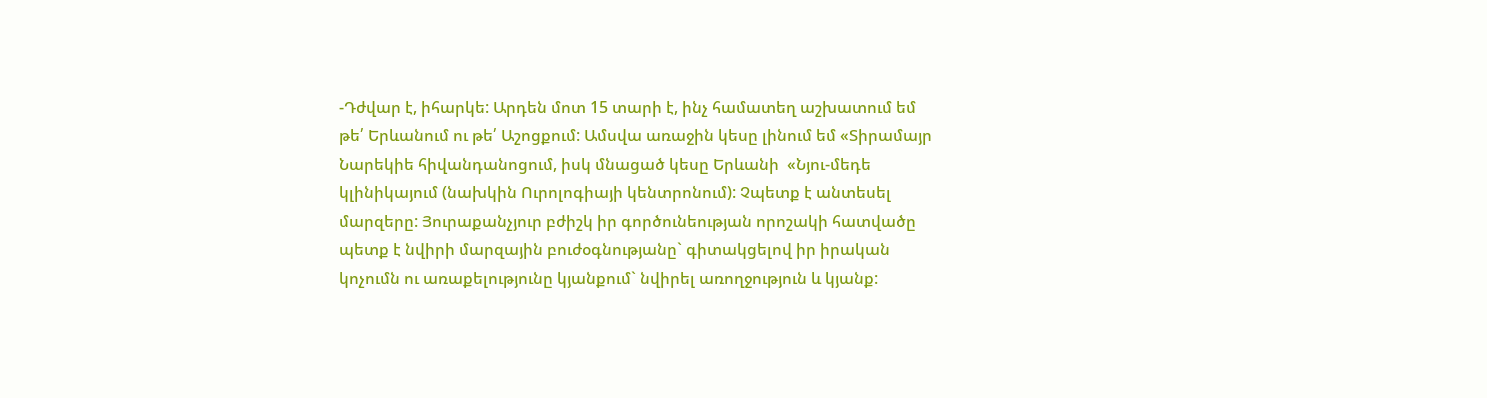-Դժվար է, իհարկե: Արդեն մոտ 15 տարի է, ինչ համատեղ աշխատում եմ թե՛ Երևանում ու թե՛ Աշոցքում: Ամսվա առաջին կեսը լինում եմ «Տիրամայր Նարեկիե հիվանդանոցում, իսկ մնացած կեսը Երևանի  «Նյու-մեդե կլինիկայում (նախկին Ուրոլոգիայի կենտրոնում): Չպետք է անտեսել մարզերը: Յուրաքանչյուր բժիշկ իր գործունեության որոշակի հատվածը պետք է նվիրի մարզային բուժօգնությանը` գիտակցելով իր իրական կոչումն ու առաքելությունը կյանքում` նվիրել առողջություն և կյանք: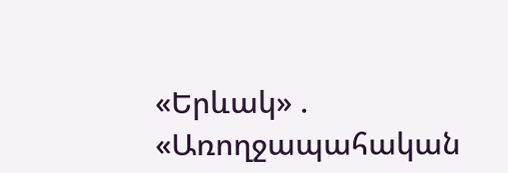«Երևակ» . «Առողջապահական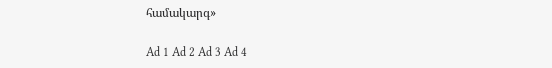համակարգ»

Ad 1 Ad 2 Ad 3 Ad 4